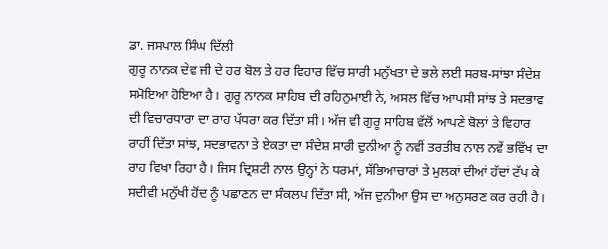ਡਾ. ਜਸਪਾਲ ਸਿੰਘ ਦਿੱਲੀ
ਗੁਰੂ ਨਾਨਕ ਦੇਵ ਜੀ ਦੇ ਹਰ ਬੋਲ ਤੇ ਹਰ ਵਿਹਾਰ ਵਿੱਚ ਸਾਰੀ ਮਨੁੱਖਤਾ ਦੇ ਭਲੇ ਲਈ ਸਰਬ-ਸਾਂਝਾ ਸੰਦੇਸ਼ ਸਮੋਇਆ ਹੋਇਆ ਹੈ। ਗੁਰੂ ਨਾਨਕ ਸਾਹਿਬ ਦੀ ਰਹਿਨੁਮਾਈ ਨੇ, ਅਸਲ ਵਿੱਚ ਆਪਸੀ ਸਾਂਝ ਤੇ ਸਦਭਾਵ ਦੀ ਵਿਚਾਰਧਾਰਾ ਦਾ ਰਾਹ ਪੱਧਰਾ ਕਰ ਦਿੱਤਾ ਸੀ। ਅੱਜ ਵੀ ਗੁਰੂ ਸਾਹਿਬ ਵੱਲੋਂ ਆਪਣੇ ਬੋਲਾਂ ਤੇ ਵਿਹਾਰ ਰਾਹੀਂ ਦਿੱਤਾ ਸਾਂਝ, ਸਦਭਾਵਨਾ ਤੇ ਏਕਤਾ ਦਾ ਸੰਦੇਸ਼ ਸਾਰੀ ਦੁਨੀਆ ਨੂੰ ਨਵੀਂ ਤਰਤੀਬ ਨਾਲ ਨਵੇਂ ਭਵਿੱਖ ਦਾ ਰਾਹ ਵਿਖਾ ਰਿਹਾ ਹੈ। ਜਿਸ ਦ੍ਰਿਸ਼ਟੀ ਨਾਲ ਉਨ੍ਹਾਂ ਨੇ ਧਰਮਾਂ, ਸੱਭਿਆਚਾਰਾਂ ਤੇ ਮੁਲਕਾਂ ਦੀਆਂ ਹੱਦਾਂ ਟੱਪ ਕੇ ਸਦੀਵੀ ਮਨੁੱਖੀ ਹੋਂਦ ਨੂੰ ਪਛਾਣਨ ਦਾ ਸੰਕਲਪ ਦਿੱਤਾ ਸੀ, ਅੱਜ ਦੁਨੀਆ ਉਸ ਦਾ ਅਨੁਸਰਣ ਕਰ ਰਹੀ ਹੈ।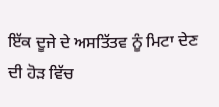ਇੱਕ ਦੂਜੇ ਦੇ ਅਸਤਿੱਤਵ ਨੂੰ ਮਿਟਾ ਦੇਣ ਦੀ ਹੋੜ ਵਿੱਚ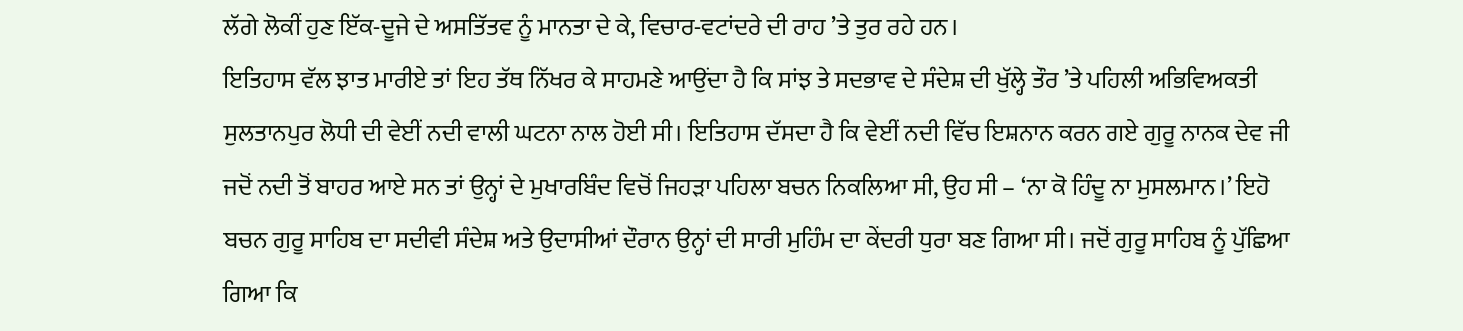ਲੱਗੇ ਲੋਕੀਂ ਹੁਣ ਇੱਕ-ਦੂਜੇ ਦੇ ਅਸਤਿੱਤਵ ਨੂੰ ਮਾਨਤਾ ਦੇ ਕੇ, ਵਿਚਾਰ-ਵਟਾਂਦਰੇ ਦੀ ਰਾਹ ’ਤੇ ਤੁਰ ਰਹੇ ਹਨ।
ਇਤਿਹਾਸ ਵੱਲ ਝਾਤ ਮਾਰੀਏ ਤਾਂ ਇਹ ਤੱਥ ਨਿੱਖਰ ਕੇ ਸਾਹਮਣੇ ਆਉਂਦਾ ਹੈ ਕਿ ਸਾਂਝ ਤੇ ਸਦਭਾਵ ਦੇ ਸੰਦੇਸ਼ ਦੀ ਖੁੱਲ੍ਹੇ ਤੌਰ ’ਤੇ ਪਹਿਲੀ ਅਭਿਵਿਅਕਤੀ ਸੁਲਤਾਨਪੁਰ ਲੋਧੀ ਦੀ ਵੇਈਂ ਨਦੀ ਵਾਲੀ ਘਟਨਾ ਨਾਲ ਹੋਈ ਸੀ। ਇਤਿਹਾਸ ਦੱਸਦਾ ਹੈ ਕਿ ਵੇਈਂ ਨਦੀ ਵਿੱਚ ਇਸ਼ਨਾਨ ਕਰਨ ਗਏ ਗੁਰੂ ਨਾਨਕ ਦੇਵ ਜੀ ਜਦੋਂ ਨਦੀ ਤੋਂ ਬਾਹਰ ਆਏ ਸਨ ਤਾਂ ਉਨ੍ਹਾਂ ਦੇ ਮੁਖਾਰਬਿੰਦ ਵਿਚੋਂ ਜਿਹੜਾ ਪਹਿਲਾ ਬਚਨ ਨਿਕਲਿਆ ਸੀ, ਉਹ ਸੀ – ‘ਨਾ ਕੋ ਹਿੰਦੂ ਨਾ ਮੁਸਲਮਾਨ।’ ਇਹੋ ਬਚਨ ਗੁਰੂ ਸਾਹਿਬ ਦਾ ਸਦੀਵੀ ਸੰਦੇਸ਼ ਅਤੇ ਉਦਾਸੀਆਂ ਦੌਰਾਨ ਉਨ੍ਹਾਂ ਦੀ ਸਾਰੀ ਮੁਹਿੰਮ ਦਾ ਕੇਂਦਰੀ ਧੁਰਾ ਬਣ ਗਿਆ ਸੀ। ਜਦੋਂ ਗੁਰੂ ਸਾਹਿਬ ਨੂੰ ਪੁੱਛਿਆ ਗਿਆ ਕਿ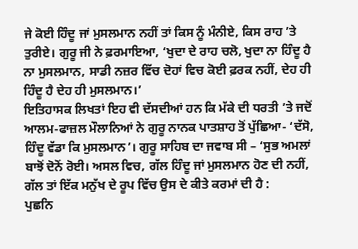ਜੇ ਕੋਈ ਹਿੰਦੂ ਜਾਂ ਮੁਸਲਮਾਨ ਨਹੀਂ ਤਾਂ ਕਿਸ ਨੂੰ ਮੰਨੀਏ, ਕਿਸ ਰਾਹ ’ਤੇ ਤੁਰੀਏ। ਗੁਰੂ ਜੀ ਨੇ ਫ਼ਰਮਾਇਆ, ‘ਖੁਦਾ ਦੇ ਰਾਹ ਚਲੋ, ਖੁਦਾ ਨਾ ਹਿੰਦੂ ਹੈ ਨਾ ਮੁਸਲਮਾਨ, ਸਾਡੀ ਨਜ਼ਰ ਵਿੱਚ ਦੋਹਾਂ ਵਿਚ ਕੋਈ ਫ਼ਰਕ ਨਹੀਂ, ਦੇਹ ਹੀ ਹਿੰਦੂ ਹੈ ਦੇਹ ਹੀ ਮੁਸਲਮਾਨ।’
ਇਤਿਹਾਸਕ ਲਿਖਤਾਂ ਇਹ ਵੀ ਦੱਸਦੀਆਂ ਹਨ ਕਿ ਮੱਕੇ ਦੀ ਧਰਤੀ ’ਤੇ ਜਦੋਂ ਆਲਮ-ਫਾਜ਼ਲ ਮੌਲਾਨਿਆਂ ਨੇ ਗੁਰੂ ਨਾਨਕ ਪਾਤਸ਼ਾਹ ਤੋਂ ਪੁੱਛਿਆ- ‘ਦੱਸੋ, ਹਿੰਦੂ ਵੱਡਾ ਕਿ ਮੁਸਲਮਾਨ’। ਗੁਰੂ ਸਾਹਿਬ ਦਾ ਜਵਾਬ ਸੀ – ‘ਸੁਭ ਅਮਲਾਂ ਬਾਝੋਂ ਦੋਨੋਂ ਰੋਈ। ਅਸਲ ਵਿਚ, ਗੱਲ ਹਿੰਦੂ ਜਾਂ ਮੁਸਲਮਾਨ ਹੋਣ ਦੀ ਨਹੀਂ, ਗੱਲ ਤਾਂ ਇੱਕ ਮਨੁੱਖ ਦੇ ਰੂਪ ਵਿੱਚ ਉਸ ਦੇ ਕੀਤੇ ਕਰਮਾਂ ਦੀ ਹੈ :
ਪੁਛਨਿ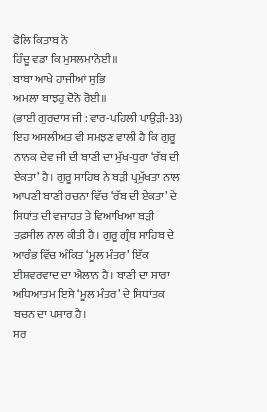ਫੋਲਿ ਕਿਤਾਬ ਨੋ
ਹਿੰਦੂ ਵਡਾ ਕਿ ਮੁਸਲਮਾਨੋਈ॥
ਬਾਬਾ ਆਖੇ ਹਾਜੀਆਂ ਸੁਭਿ
ਅਮਲਾ ਬਾਝਹੁ ਦੋਨੋ ਰੋਈ॥
(ਭਾਈ ਗੁਰਦਾਸ ਜੀ : ਵਾਰ-ਪਹਿਲੀ ਪਾਉੜੀ-33)
ਇਹ ਅਸਲੀਅਤ ਵੀ ਸਮਝਣ ਵਾਲੀ ਹੈ ਕਿ ਗੁਰੂ ਨਾਨਕ ਦੇਵ ਜੀ ਦੀ ਬਾਣੀ ਦਾ ਮੁੱਖ-ਧੁਰਾ ‘ਰੱਬ ਦੀ ਏਕਤਾ’ ਹੈ। ਗੁਰੂ ਸਾਹਿਬ ਨੇ ਬੜੀ ਪ੍ਰਮੁੱਖਤਾ ਨਾਲ ਆਪਣੀ ਬਾਣੀ ਰਚਨਾ ਵਿੱਚ ‘ਰੱਬ ਦੀ ਏਕਤਾ’ ਦੇ ਸਿਧਾਂਤ ਦੀ ਵਜਾਹਤ ਤੇ ਵਿਆਖਿਆ ਬੜੀ ਤਫ਼ਸੀਲ ਨਾਲ ਕੀਤੀ ਹੈ। ਗੁਰੂ ਗ੍ਰੰਥ ਸਾਹਿਬ ਦੇ ਆਰੰਭ ਵਿੱਚ ਅੰਕਿਤ ‘ਮੂਲ ਮੰਤਰ’ ਇੱਕ ਈਸ਼ਵਰਵਾਦ ਦਾ ਐਲਾਨ ਹੈ। ਬਾਣੀ ਦਾ ਸਾਰਾ ਅਧਿਆਤਮ ਇਸੇ ‘ਮੂਲ ਮੰਤਰ’ ਦੇ ਸਿਧਾਂਤਕ ਬਚਨ ਦਾ ਪਸਾਰ ਹੈ।
ਸਰ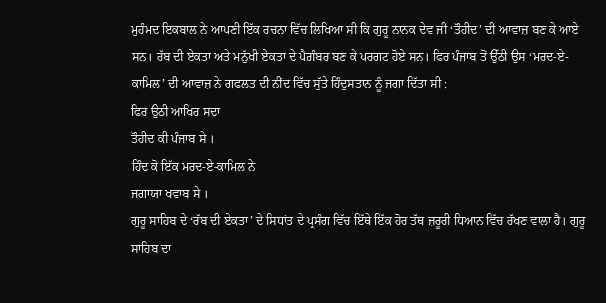ਮੁਹੰਮਦ ਇਕਬਾਲ ਨੇ ਆਪਣੀ ਇੱਕ ਰਚਨਾ ਵਿੱਚ ਲਿਖਿਆ ਸੀ ਕਿ ਗੁਰੂ ਨਾਨਕ ਦੇਵ ਜੀ ‘ਤੌਹੀਦ’ ਦੀ ਆਵਾਜ਼ ਬਣ ਕੇ ਆਏ ਸਨ। ਰੱਬ ਦੀ ਏਕਤਾ ਅਤੇ ਮਨੁੱਖੀ ਏਕਤਾ ਦੇ ਪੈਗ਼ੰਬਰ ਬਣ ਕੇ ਪਰਗਟ ਹੋਏ ਸਨ। ਫਿਰ ਪੰਜਾਬ ਤੋਂ ਉੱਠੀ ਉਸ ‘ਮਰਦ-ਏ-ਕਾਮਿਲ’ ਦੀ ਆਵਾਜ਼ ਨੇ ਗਫਲਤ ਦੀ ਨੀਂਦ ਵਿੱਚ ਸੁੱਤੇ ਹਿੰਦੁਸਤਾਨ ਨੂੰ ਜਗਾ ਦਿੱਤਾ ਸੀ :
ਫਿਰ ਉਠੀ ਆਖਿਰ ਸਦਾ
ਤੌਹੀਦ ਕੀ ਪੰਜਾਬ ਸੇ ।
ਹਿੰਦ ਕੋ ਇੱਕ ਮਰਦ-ਏ-ਕਾਮਿਲ ਨੇ
ਜਗਾਯਾ ਖਵਾਬ ਸੇ ।
ਗੁਰੂ ਸਾਹਿਬ ਦੇ ‘ਰੱਬ ਦੀ ਏਕਤਾ’ ਦੇ ਸਿਧਾਂਤ ਦੇ ਪ੍ਰਸੰਗ ਵਿੱਚ ਇੱਥੇ ਇੱਕ ਹੋਰ ਤੱਥ ਜ਼ਰੂਰੀ ਧਿਆਨ ਵਿੱਚ ਰੱਖਣ ਵਾਲਾ ਹੈ। ਗੁਰੂ ਸਾਹਿਬ ਦਾ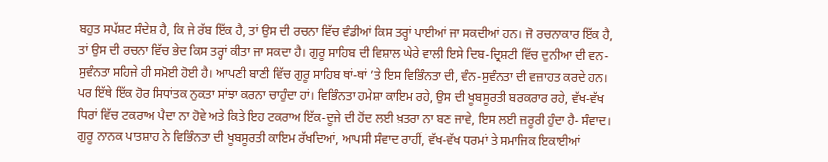ਬਹੁਤ ਸਪੱਸ਼ਟ ਸੰਦੇਸ਼ ਹੈ, ਕਿ ਜੇ ਰੱਬ ਇੱਕ ਹੈ, ਤਾਂ ਉਸ ਦੀ ਰਚਨਾ ਵਿੱਚ ਵੰਡੀਆਂ ਕਿਸ ਤਰ੍ਹਾਂ ਪਾਈਆਂ ਜਾ ਸਕਦੀਆਂ ਹਨ। ਜੋ ਰਚਨਾਕਾਰ ਇੱਕ ਹੈ, ਤਾਂ ਉਸ ਦੀ ਰਚਨਾ ਵਿੱਚ ਭੇਦ ਕਿਸ ਤਰ੍ਹਾਂ ਕੀਤਾ ਜਾ ਸਕਦਾ ਹੈ। ਗੁਰੂ ਸਾਹਿਬ ਦੀ ਵਿਸ਼ਾਲ ਘੇਰੇ ਵਾਲੀ ਇਸੇ ਦਿਬ-ਦ੍ਰਿਸ਼ਟੀ ਵਿੱਚ ਦੁਨੀਆ ਦੀ ਵਨ-ਸੁਵੰਨਤਾ ਸਹਿਜੇ ਹੀ ਸਮੋਈ ਹੋਈ ਹੈ। ਆਪਣੀ ਬਾਣੀ ਵਿੱਚ ਗੁਰੂ ਸਾਹਿਬ ਥਾਂ-ਥਾਂ ’ਤੇ ਇਸ ਵਿਭਿੰਨਤਾ ਦੀ, ਵੰਨ-ਸੁਵੰਨਤਾ ਦੀ ਵਜ਼ਾਹਤ ਕਰਦੇ ਹਨ।
ਪਰ ਇੱਥੇ ਇੱਕ ਹੋਰ ਸਿਧਾਂਤਕ ਨੁਕਤਾ ਸਾਂਝਾ ਕਰਨਾ ਚਾਹੁੰਦਾ ਹਾਂ। ਵਿਭਿੰਨਤਾ ਹਮੇਸ਼ਾ ਕਾਇਮ ਰਹੇ, ਉਸ ਦੀ ਖੂਬਸੂਰਤੀ ਬਰਕਰਾਰ ਰਹੇ, ਵੱਖ-ਵੱਖ ਧਿਰਾਂ ਵਿੱਚ ਟਕਰਾਅ ਪੈਦਾ ਨਾ ਹੋਵੇ ਅਤੇ ਕਿਤੇ ਇਹ ਟਕਰਾਅ ਇੱਕ-ਦੂਜੇ ਦੀ ਹੋਂਦ ਲਈ ਖ਼ਤਰਾ ਨਾ ਬਣ ਜਾਵੇ, ਇਸ ਲਈ ਜ਼ਰੂਰੀ ਹੁੰਦਾ ਹੈ- ਸੰਵਾਦ। ਗੁਰੂ ਨਾਨਕ ਪਾਤਸ਼ਾਹ ਨੇ ਵਿਭਿੰਨਤਾ ਦੀ ਖੂਬਸੂਰਤੀ ਕਾਇਮ ਰੱਖਦਿਆਂ, ਆਪਸੀ ਸੰਵਾਦ ਰਾਹੀਂ, ਵੱਖ-ਵੱਖ ਧਰਮਾਂ ਤੇ ਸਮਾਜਿਕ ਇਕਾਈਆਂ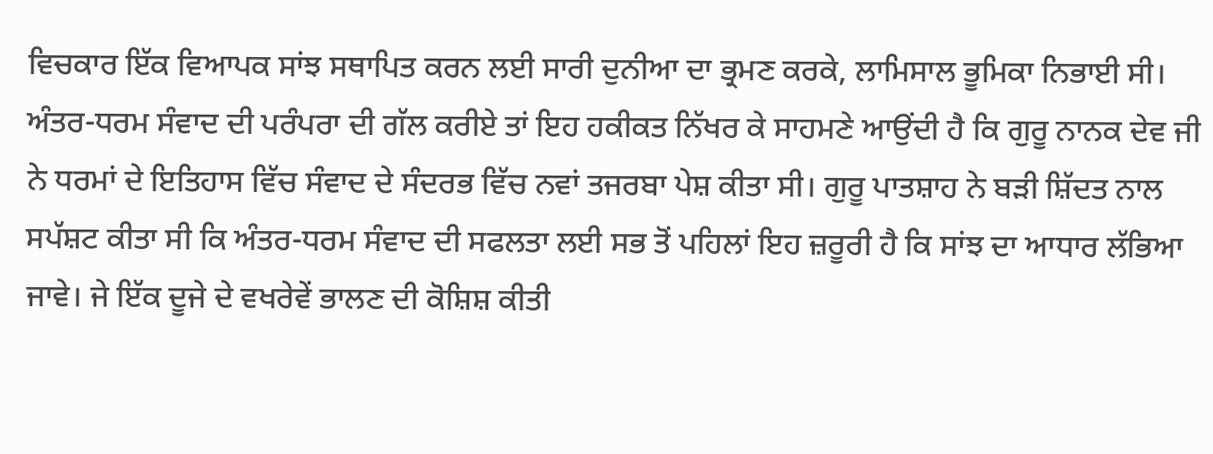ਵਿਚਕਾਰ ਇੱਕ ਵਿਆਪਕ ਸਾਂਝ ਸਥਾਪਿਤ ਕਰਨ ਲਈ ਸਾਰੀ ਦੁਨੀਆ ਦਾ ਭ੍ਰਮਣ ਕਰਕੇ, ਲਾਮਿਸਾਲ ਭੂਮਿਕਾ ਨਿਭਾਈ ਸੀ।
ਅੰਤਰ-ਧਰਮ ਸੰਵਾਦ ਦੀ ਪਰੰਪਰਾ ਦੀ ਗੱਲ ਕਰੀਏ ਤਾਂ ਇਹ ਹਕੀਕਤ ਨਿੱਖਰ ਕੇ ਸਾਹਮਣੇ ਆਉਂਦੀ ਹੈ ਕਿ ਗੁਰੂ ਨਾਨਕ ਦੇਵ ਜੀ ਨੇ ਧਰਮਾਂ ਦੇ ਇਤਿਹਾਸ ਵਿੱਚ ਸੰਵਾਦ ਦੇ ਸੰਦਰਭ ਵਿੱਚ ਨਵਾਂ ਤਜਰਬਾ ਪੇਸ਼ ਕੀਤਾ ਸੀ। ਗੁਰੂ ਪਾਤਸ਼ਾਹ ਨੇ ਬੜੀ ਸ਼ਿੱਦਤ ਨਾਲ ਸਪੱਸ਼ਟ ਕੀਤਾ ਸੀ ਕਿ ਅੰਤਰ-ਧਰਮ ਸੰਵਾਦ ਦੀ ਸਫਲਤਾ ਲਈ ਸਭ ਤੋਂ ਪਹਿਲਾਂ ਇਹ ਜ਼ਰੂਰੀ ਹੈ ਕਿ ਸਾਂਝ ਦਾ ਆਧਾਰ ਲੱਭਿਆ ਜਾਵੇ। ਜੇ ਇੱਕ ਦੂਜੇ ਦੇ ਵਖਰੇਵੇਂ ਭਾਲਣ ਦੀ ਕੋਸ਼ਿਸ਼ ਕੀਤੀ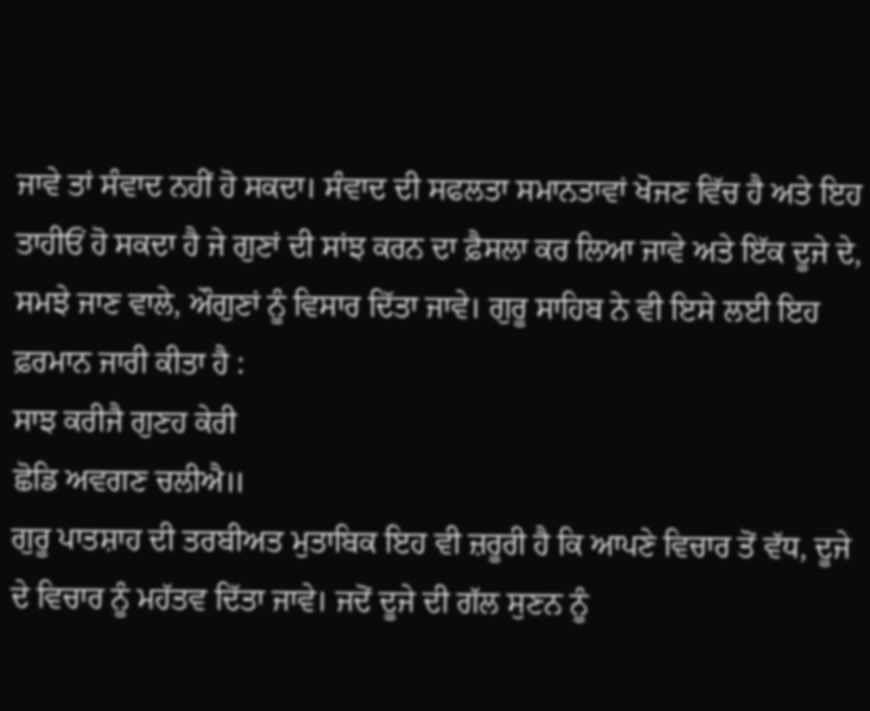ਜਾਵੇ ਤਾਂ ਸੰਵਾਦ ਨਹੀਂ ਹੋ ਸਕਦਾ। ਸੰਵਾਦ ਦੀ ਸਫਲਤਾ ਸਮਾਨਤਾਵਾਂ ਖੋਜਣ ਵਿੱਚ ਹੈ ਅਤੇ ਇਹ ਤਾਹੀਓਂ ਹੋ ਸਕਦਾ ਹੈ ਜੇ ਗੁਣਾਂ ਦੀ ਸਾਂਝ ਕਰਨ ਦਾ ਫ਼ੈਸਲਾ ਕਰ ਲਿਆ ਜਾਵੇ ਅਤੇ ਇੱਕ ਦੂਜੇ ਦੇ, ਸਮਝੇ ਜਾਣ ਵਾਲੇ, ਔਗੁਣਾਂ ਨੂੰ ਵਿਸਾਰ ਦਿੱਤਾ ਜਾਵੇ। ਗੁਰੂ ਸਾਹਿਬ ਨੇ ਵੀ ਇਸੇ ਲਈ ਇਹ ਫ਼ਰਮਾਨ ਜਾਰੀ ਕੀਤਾ ਹੈ :
ਸਾਝ ਕਰੀਜੈ ਗੁਣਹ ਕੇਰੀ
ਛੋਡਿ ਅਵਗਣ ਚਲੀਐ॥
ਗੁਰੂ ਪਾਤਸ਼ਾਹ ਦੀ ਤਰਬੀਅਤ ਮੁਤਾਬਿਕ ਇਹ ਵੀ ਜ਼ਰੂਰੀ ਹੈ ਕਿ ਆਪਣੇ ਵਿਚਾਰ ਤੋਂ ਵੱਧ, ਦੂਜੇ ਦੇ ਵਿਚਾਰ ਨੂੰ ਮਹੱਤਵ ਦਿੱਤਾ ਜਾਵੇ। ਜਦੋਂ ਦੂਜੇ ਦੀ ਗੱਲ ਸੁਣਨ ਨੂੰ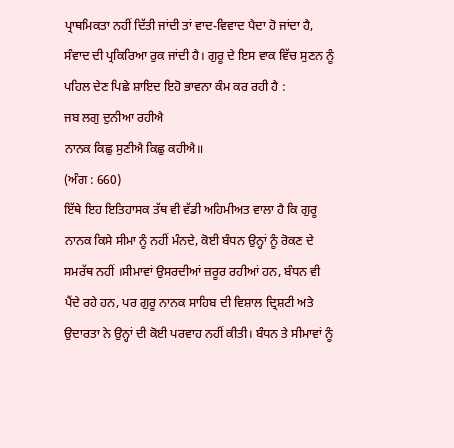ਪ੍ਰਾਥਮਿਕਤਾ ਨਹੀਂ ਦਿੱਤੀ ਜਾਂਦੀ ਤਾਂ ਵਾਦ-ਵਿਵਾਦ ਪੈਦਾ ਹੋ ਜਾਂਦਾ ਹੈ, ਸੰਵਾਦ ਦੀ ਪ੍ਰਕਿਰਿਆ ਰੁਕ ਜਾਂਦੀ ਹੈ। ਗੁਰੂ ਦੇ ਇਸ ਵਾਕ ਵਿੱਚ ਸੁਣਨ ਨੂੰ
ਪਹਿਲ ਦੇਣ ਪਿਛੇ ਸ਼ਾਇਦ ਇਹੋ ਭਾਵਨਾ ਕੰਮ ਕਰ ਰਹੀ ਹੈ :
ਜਬ ਲਗੁ ਦੁਨੀਆ ਰਹੀਐ
ਨਾਨਕ ਕਿਛੁ ਸੁਣੀਐ ਕਿਛੁ ਕਹੀਐ॥
(ਅੰਗ : 660)
ਇੱਥੇ ਇਹ ਇਤਿਹਾਸਕ ਤੱਥ ਵੀ ਵੱਡੀ ਅਹਿਮੀਅਤ ਵਾਲਾ ਹੈ ਕਿ ਗੁਰੂ ਨਾਨਕ ਕਿਸੇ ਸੀਮਾ ਨੂੰ ਨਹੀਂ ਮੰਨਦੇ, ਕੋਈ ਬੰਧਨ ਉਨ੍ਹਾਂ ਨੂੰ ਰੋਕਣ ਦੇ ਸਮਰੱਥ ਨਹੀਂ ।ਸੀਮਾਵਾਂ ਉਸਰਦੀਆਂ ਜ਼ਰੂਰ ਰਹੀਆਂ ਹਨ, ਬੰਧਨ ਵੀ ਪੈਂਦੇ ਰਹੇ ਹਨ, ਪਰ ਗੁਰੂ ਨਾਨਕ ਸਾਹਿਬ ਦੀ ਵਿਸ਼ਾਲ ਦ੍ਰਿਸ਼ਟੀ ਅਤੇ ਉਦਾਰਤਾ ਨੇ ਉਨ੍ਹਾਂ ਦੀ ਕੋਈ ਪਰਵਾਹ ਨਹੀਂ ਕੀਤੀ। ਬੰਧਨ ਤੇ ਸੀਮਾਵਾਂ ਨੂੰ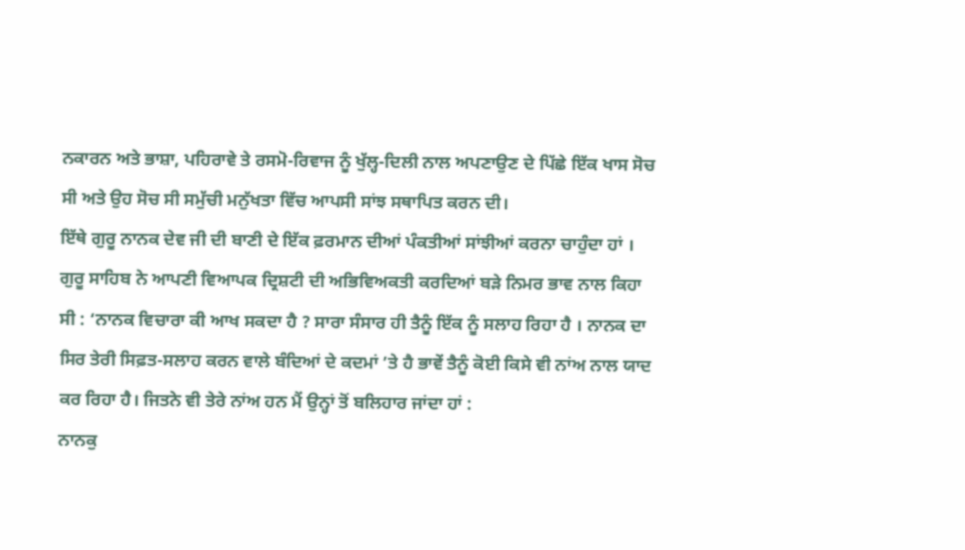ਨਕਾਰਨ ਅਤੇ ਭਾਸ਼ਾ, ਪਹਿਰਾਵੇ ਤੇ ਰਸਮੋ-ਰਿਵਾਜ ਨੂੰ ਖੁੱਲ੍ਹ-ਦਿਲੀ ਨਾਲ ਅਪਣਾਉਣ ਦੇ ਪਿੱਛੇ ਇੱਕ ਖਾਸ ਸੋਚ ਸੀ ਅਤੇ ਉਹ ਸੋਚ ਸੀ ਸਮੁੱਚੀ ਮਨੁੱਖਤਾ ਵਿੱਚ ਆਪਸੀ ਸਾਂਝ ਸਥਾਪਿਤ ਕਰਨ ਦੀ।
ਇੱਥੇ ਗੁਰੂ ਨਾਨਕ ਦੇਵ ਜੀ ਦੀ ਬਾਣੀ ਦੇ ਇੱਕ ਫ਼ਰਮਾਨ ਦੀਆਂ ਪੰਕਤੀਆਂ ਸਾਂਝੀਆਂ ਕਰਨਾ ਚਾਹੁੰਦਾ ਹਾਂ । ਗੁਰੂ ਸਾਹਿਬ ਨੇ ਆਪਣੀ ਵਿਆਪਕ ਦ੍ਰਿਸ਼ਟੀ ਦੀ ਅਭਿਵਿਅਕਤੀ ਕਰਦਿਆਂ ਬੜੇ ਨਿਮਰ ਭਾਵ ਨਾਲ ਕਿਹਾ ਸੀ : ‘ਨਾਨਕ ਵਿਚਾਰਾ ਕੀ ਆਖ ਸਕਦਾ ਹੈ ? ਸਾਰਾ ਸੰਸਾਰ ਹੀ ਤੈਨੂੰ ਇੱਕ ਨੂੰ ਸਲਾਹ ਰਿਹਾ ਹੈ । ਨਾਨਕ ਦਾ ਸਿਰ ਤੇਰੀ ਸਿਫ਼ਤ-ਸਲਾਹ ਕਰਨ ਵਾਲੇ ਬੰਦਿਆਂ ਦੇ ਕਦਮਾਂ ’ਤੇ ਹੈ ਭਾਵੇਂ ਤੈਨੂੰ ਕੋਈ ਕਿਸੇ ਵੀ ਨਾਂਅ ਨਾਲ ਯਾਦ ਕਰ ਰਿਹਾ ਹੈ। ਜਿਤਨੇ ਵੀ ਤੇਰੇ ਨਾਂਅ ਹਨ ਮੈਂ ਉਨ੍ਹਾਂ ਤੋਂ ਬਲਿਹਾਰ ਜਾਂਦਾ ਹਾਂ :
ਨਾਨਕੁ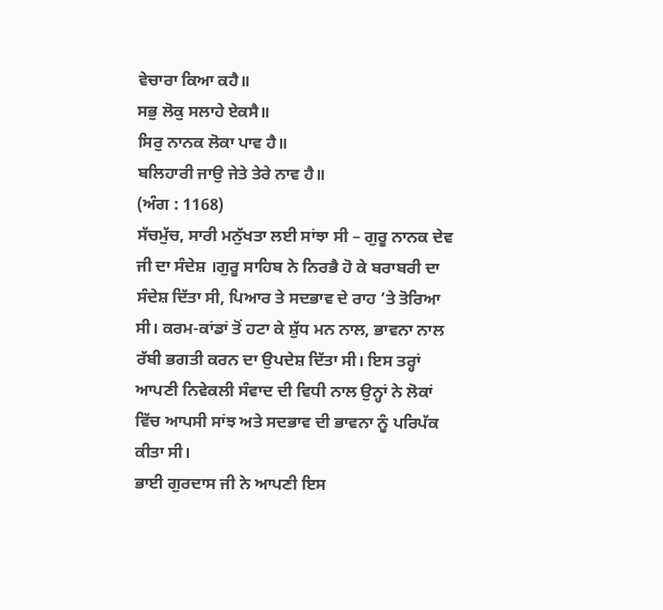ਵੇਚਾਰਾ ਕਿਆ ਕਹੈ॥
ਸਭੁ ਲੋਕੁ ਸਲਾਹੇ ਏਕਸੈ॥
ਸਿਰੁ ਨਾਨਕ ਲੋਕਾ ਪਾਵ ਹੈ॥
ਬਲਿਹਾਰੀ ਜਾਉ ਜੇਤੇ ਤੇਰੇ ਨਾਵ ਹੈ॥
(ਅੰਗ : 1168)
ਸੱਚਮੁੱਚ, ਸਾਰੀ ਮਨੁੱਖਤਾ ਲਈ ਸਾਂਝਾ ਸੀ – ਗੁਰੂ ਨਾਨਕ ਦੇਵ ਜੀ ਦਾ ਸੰਦੇਸ਼ ।ਗੁਰੂ ਸਾਹਿਬ ਨੇ ਨਿਰਭੈ ਹੋ ਕੇ ਬਰਾਬਰੀ ਦਾ ਸੰਦੇਸ਼ ਦਿੱਤਾ ਸੀ, ਪਿਆਰ ਤੇ ਸਦਭਾਵ ਦੇ ਰਾਹ ’ਤੇ ਤੋਰਿਆ ਸੀ। ਕਰਮ-ਕਾਂਡਾਂ ਤੋਂ ਹਟਾ ਕੇ ਸ਼ੁੱਧ ਮਨ ਨਾਲ, ਭਾਵਨਾ ਨਾਲ ਰੱਬੀ ਭਗਤੀ ਕਰਨ ਦਾ ਉਪਦੇਸ਼ ਦਿੱਤਾ ਸੀ। ਇਸ ਤਰ੍ਹਾਂ ਆਪਣੀ ਨਿਵੇਕਲੀ ਸੰਵਾਦ ਦੀ ਵਿਧੀ ਨਾਲ ਉਨ੍ਹਾਂ ਨੇ ਲੋਕਾਂ ਵਿੱਚ ਆਪਸੀ ਸਾਂਝ ਅਤੇ ਸਦਭਾਵ ਦੀ ਭਾਵਨਾ ਨੂੰ ਪਰਿਪੱਕ ਕੀਤਾ ਸੀ।
ਭਾਈ ਗੁਰਦਾਸ ਜੀ ਨੇ ਆਪਣੀ ਇਸ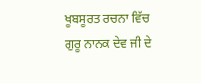ਖੂਬਸੂਰਤ ਰਚਨਾ ਵਿੱਚ ਗੁਰੂ ਨਾਨਕ ਦੇਵ ਜੀ ਦੇ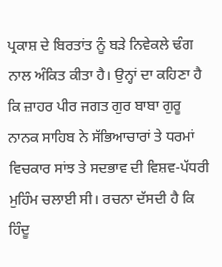ਪ੍ਰਕਾਸ਼ ਦੇ ਬਿਰਤਾਂਤ ਨੂੰ ਬੜੇ ਨਿਵੇਕਲੇ ਢੰਗ ਨਾਲ ਅੰਕਿਤ ਕੀਤਾ ਹੈ। ਉਨ੍ਹਾਂ ਦਾ ਕਹਿਣਾ ਹੈ ਕਿ ਜ਼ਾਹਰ ਪੀਰ ਜਗਤ ਗੁਰ ਬਾਬਾ ਗੁਰੂ ਨਾਨਕ ਸਾਹਿਬ ਨੇ ਸੱਭਿਆਚਾਰਾਂ ਤੇ ਧਰਮਾਂ ਵਿਚਕਾਰ ਸਾਂਝ ਤੇ ਸਦਭਾਵ ਦੀ ਵਿਸ਼ਵ-ਪੱਧਰੀ ਮੁਹਿੰਮ ਚਲਾਈ ਸੀ। ਰਚਨਾ ਦੱਸਦੀ ਹੈ ਕਿ ਹਿੰਦੂ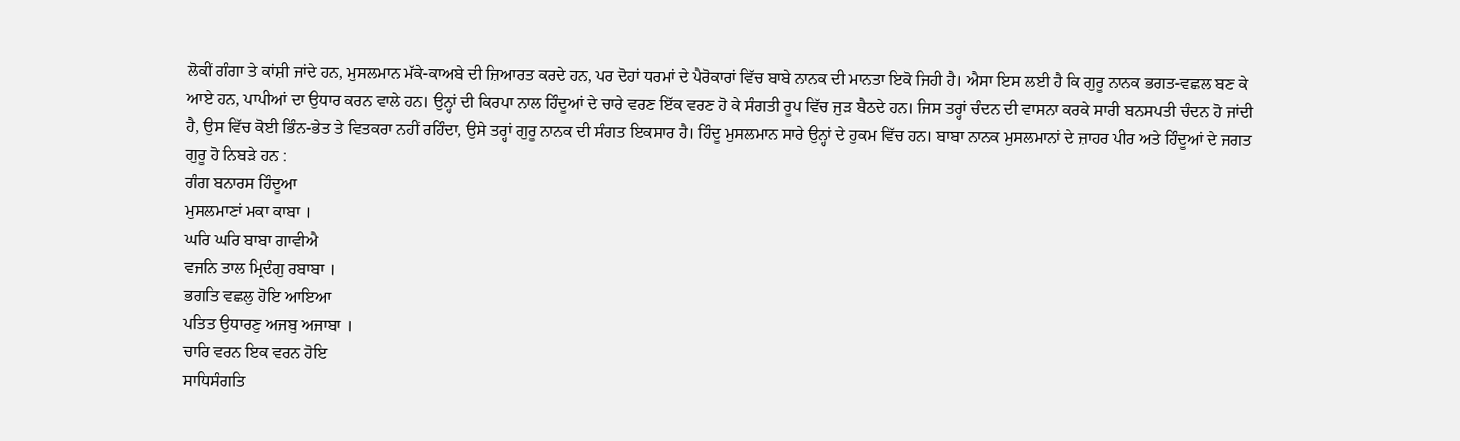ਲੋਕੀਂ ਗੰਗਾ ਤੇ ਕਾਂਸ਼ੀ ਜਾਂਦੇ ਹਨ, ਮੁਸਲਮਾਨ ਮੱਕੇ-ਕਾਅਬੇ ਦੀ ਜ਼ਿਆਰਤ ਕਰਦੇ ਹਨ, ਪਰ ਦੋਹਾਂ ਧਰਮਾਂ ਦੇ ਪੈਰੋਕਾਰਾਂ ਵਿੱਚ ਬਾਬੇ ਨਾਨਕ ਦੀ ਮਾਨਤਾ ਇਕੋ ਜਿਹੀ ਹੈ। ਐਸਾ ਇਸ ਲਈ ਹੈ ਕਿ ਗੁਰੂ ਨਾਨਕ ਭਗਤ-ਵਛਲ ਬਣ ਕੇ ਆਏ ਹਨ, ਪਾਪੀਆਂ ਦਾ ਉਧਾਰ ਕਰਨ ਵਾਲੇ ਹਨ। ਉਨ੍ਹਾਂ ਦੀ ਕਿਰਪਾ ਨਾਲ ਹਿੰਦੂਆਂ ਦੇ ਚਾਰੇ ਵਰਣ ਇੱਕ ਵਰਣ ਹੋ ਕੇ ਸੰਗਤੀ ਰੂਪ ਵਿੱਚ ਜੁੜ ਬੈਠਦੇ ਹਨ। ਜਿਸ ਤਰ੍ਹਾਂ ਚੰਦਨ ਦੀ ਵਾਸਨਾ ਕਰਕੇ ਸਾਰੀ ਬਨਸਪਤੀ ਚੰਦਨ ਹੋ ਜਾਂਦੀ ਹੈ, ਉਸ ਵਿੱਚ ਕੋਈ ਭਿੰਨ-ਭੇਤ ਤੇ ਵਿਤਕਰਾ ਨਹੀਂ ਰਹਿੰਦਾ, ਉਸੇ ਤਰ੍ਹਾਂ ਗੁਰੂ ਨਾਨਕ ਦੀ ਸੰਗਤ ਇਕਸਾਰ ਹੈ। ਹਿੰਦੂ ਮੁਸਲਮਾਨ ਸਾਰੇ ਉਨ੍ਹਾਂ ਦੇ ਹੁਕਮ ਵਿੱਚ ਹਨ। ਬਾਬਾ ਨਾਨਕ ਮੁਸਲਮਾਨਾਂ ਦੇ ਜ਼ਾਹਰ ਪੀਰ ਅਤੇ ਹਿੰਦੂਆਂ ਦੇ ਜਗਤ ਗੁਰੂ ਹੋ ਨਿਬੜੇ ਹਨ :
ਗੰਗ ਬਨਾਰਸ ਹਿੰਦੂਆ
ਮੁਸਲਮਾਣਾਂ ਮਕਾ ਕਾਬਾ ।
ਘਰਿ ਘਰਿ ਬਾਬਾ ਗਾਵੀਐ
ਵਜਨਿ ਤਾਲ ਮ੍ਰਿਦੰਗੁ ਰਬਾਬਾ ।
ਭਗਤਿ ਵਛਲੁ ਹੋਇ ਆਇਆ
ਪਤਿਤ ਉਧਾਰਣੁ ਅਜਬੁ ਅਜਾਬਾ ।
ਚਾਰਿ ਵਰਨ ਇਕ ਵਰਨ ਹੋਇ
ਸਾਧਿਸੰਗਤਿ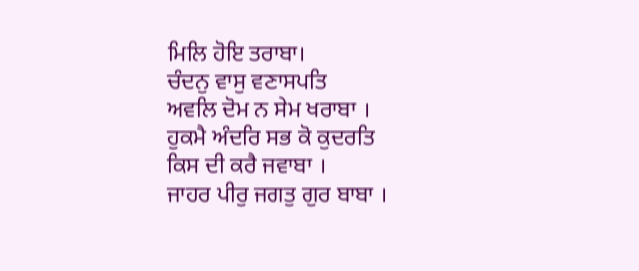ਮਿਲਿ ਹੋਇ ਤਰਾਬਾ।
ਚੰਦਨੁ ਵਾਸੁ ਵਣਾਸਪਤਿ
ਅਵਲਿ ਦੋਮ ਨ ਸੇਮ ਖਰਾਬਾ ।
ਹੁਕਮੈ ਅੰਦਰਿ ਸਭ ਕੋ ਕੁਦਰਤਿ
ਕਿਸ ਦੀ ਕਰੈ ਜਵਾਬਾ ।
ਜਾਹਰ ਪੀਰੁ ਜਗਤੁ ਗੁਰ ਬਾਬਾ ।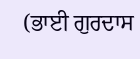(ਭਾਈ ਗੁਰਦਾਸ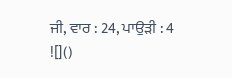ਜੀ, ਵਾਰ : 24, ਪਾਉੜੀ : 4
![]()